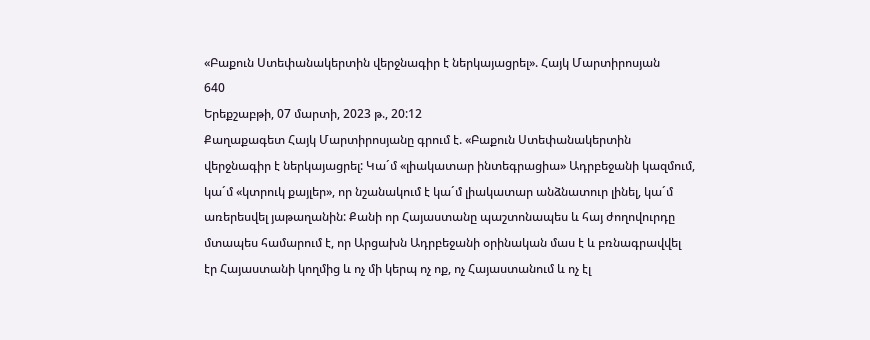«Բաքուն Ստեփանակերտին վերջնագիր է ներկայացրել». Հայկ Մարտիրոսյան
640
Երեքշաբթի, 07 մարտի, 2023 թ., 20:12
Քաղաքագետ Հայկ Մարտիրոսյանը գրում է. «Բաքուն Ստեփանակերտին վերջնագիր է ներկայացրել: Կա´մ «լիակատար ինտեգրացիա» Ադրբեջանի կազմում, կա´մ «կտրուկ քայլեր», որ նշանակում է կա´մ լիակատար անձնատուր լինել, կա´մ առերեսվել յաթաղանին: Քանի որ Հայաստանը պաշտոնապես և հայ ժողովուրդը մտապես համարում է, որ Արցախն Ադրբեջանի օրինական մաս է և բռնագրավվել էր Հայաստանի կողմից և ոչ մի կերպ ոչ ոք, ոչ Հայաստանում և ոչ էլ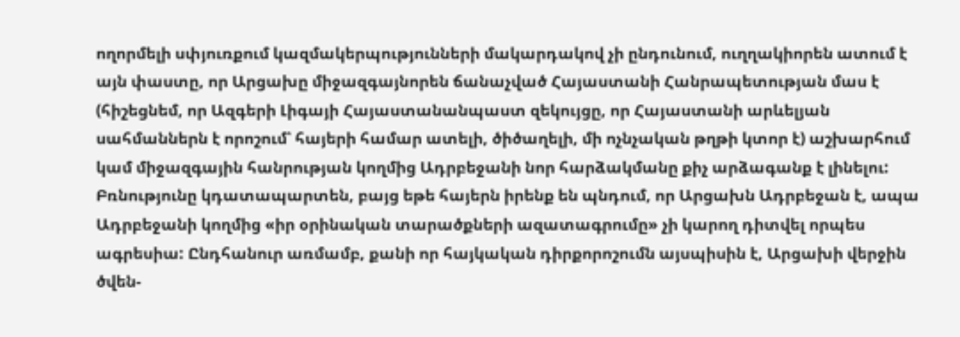ողորմելի սփյուռքում կազմակերպությունների մակարդակով չի ընդունում, ուղղակիորեն ատում է այն փաստը, որ Արցախը միջազգայնորեն ճանաչված Հայաստանի Հանրապետության մաս է (հիշեցնեմ, որ Ազգերի Լիգայի Հայաստանանպաստ զեկույցը, որ Հայաստանի արևելյան սահմաններն է որոշում՝ հայերի համար ատելի, ծիծաղելի, մի ոչնչական թղթի կտոր է) աշխարհում կամ միջազգային հանրության կողմից Ադրբեջանի նոր հարձակմանը քիչ արձագանք է լինելու: Բռնությունը կդատապարտեն, բայց եթե հայերն իրենք են պնդում, որ Արցախն Ադրբեջան է, ապա Ադրբեջանի կողմից «իր օրինական տարածքների ազատագրումը» չի կարող դիտվել որպես ագրեսիա: Ընդհանուր առմամբ, քանի որ հայկական դիրքորոշումն այսպիսին է, Արցախի վերջին ծվեն-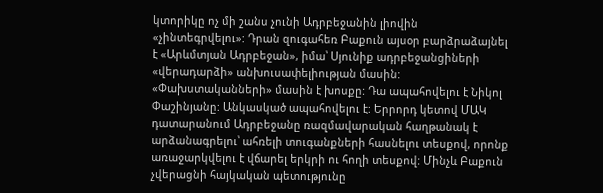կտորիկը ոչ մի շանս չունի Ադրբեջանին լիովին «չինտեգրվելու»: Դրան զուգահեռ Բաքուն այսօր բարձրաձայնել է «Արևմտյան Ադրբեջան», իմա՝ Սյունիք ադրբեջանցիների «վերադարձի» անխուսափելիության մասին: «Փախստականների» մասին է խոսքը: Դա ապահովելու է Նիկոլ Փաշինյանը: Անկասկած ապահովելու է: Երրորդ կետով ՄԱԿ դատարանում Ադրբեջանը ռազմավարական հաղթանակ է արձանագրելու՝ ահռելի տուգանքների հասնելու տեսքով, որոնք առաջարկվելու է վճարել երկրի ու հողի տեսքով: Մինչև Բաքուն չվերացնի հայկական պետությունը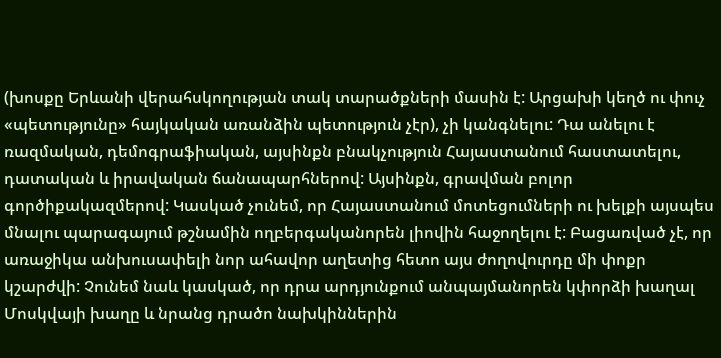(խոսքը Երևանի վերահսկողության տակ տարածքների մասին է: Արցախի կեղծ ու փուչ «պետությունը» հայկական առանձին պետություն չէր), չի կանգնելու: Դա անելու է ռազմական, դեմոգրաֆիական, այսինքն բնակչություն Հայաստանում հաստատելու, դատական և իրավական ճանապարհներով: Այսինքն, գրավման բոլոր գործիքակազմերով: Կասկած չունեմ, որ Հայաստանում մոտեցումների ու խելքի այսպես մնալու պարագայում թշնամին ողբերգականորեն լիովին հաջողելու է: Բացառված չէ, որ առաջիկա անխուսափելի նոր ահավոր աղետից հետո այս ժողովուրդը մի փոքր կշարժվի: Չունեմ նաև կասկած, որ դրա արդյունքում անպայմանորեն կփորձի խաղալ Մոսկվայի խաղը և նրանց դրածո նախկիններին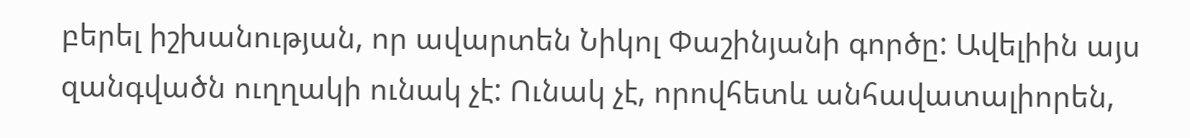բերել իշխանության, որ ավարտեն Նիկոլ Փաշինյանի գործը: Ավելիին այս զանգվածն ուղղակի ունակ չէ: Ունակ չէ, որովհետև անհավատալիորեն,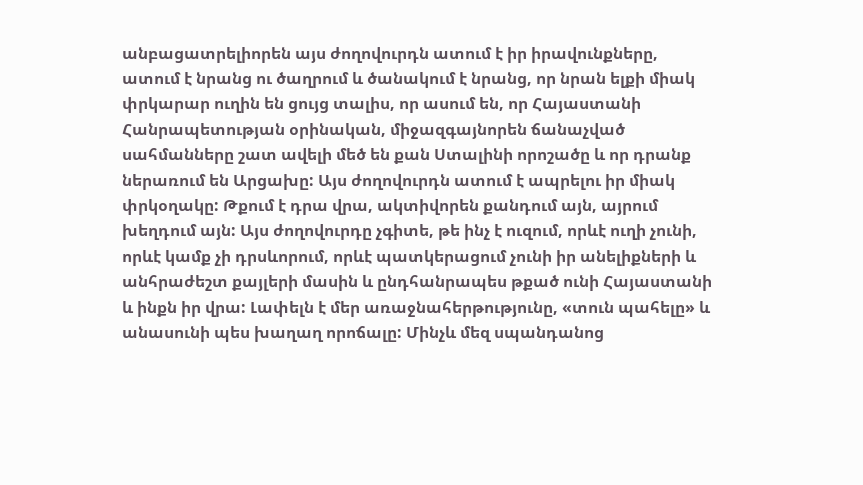անբացատրելիորեն այս ժողովուրդն ատում է իր իրավունքները, ատում է նրանց ու ծաղրում և ծանակում է նրանց, որ նրան ելքի միակ փրկարար ուղին են ցույց տալիս, որ ասում են, որ Հայաստանի Հանրապետության օրինական, միջազգայնորեն ճանաչված սահմանները շատ ավելի մեծ են քան Ստալինի որոշածը և որ դրանք ներառում են Արցախը: Այս ժողովուրդն ատում է ապրելու իր միակ փրկօղակը: Թքում է դրա վրա, ակտիվորեն քանդում այն, այրում խեղդում այն: Այս ժողովուրդը չգիտե, թե ինչ է ուզում, որևէ ուղի չունի, որևէ կամք չի դրսևորում, որևէ պատկերացում չունի իր անելիքների և անհրաժեշտ քայլերի մասին և ընդհանրապես թքած ունի Հայաստանի և ինքն իր վրա: Լափելն է մեր առաջնահերթությունը, «տուն պահելը» և անասունի պես խաղաղ որոճալը: Մինչև մեզ սպանդանոց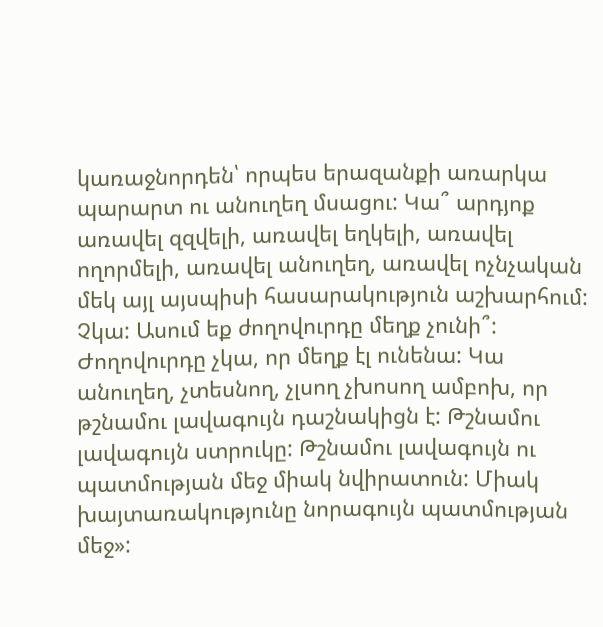կառաջնորդեն՝ որպես երազանքի առարկա պարարտ ու անուղեղ մսացու: Կա՞ արդյոք առավել զզվելի, առավել եղկելի, առավել ողորմելի, առավել անուղեղ, առավել ոչնչական մեկ այլ այսպիսի հասարակություն աշխարհում: Չկա: Ասում եք ժողովուրդը մեղք չունի՞: Ժողովուրդը չկա, որ մեղք էլ ունենա: Կա անուղեղ, չտեսնող, չլսող չխոսող ամբոխ, որ թշնամու լավագույն դաշնակիցն է: Թշնամու լավագույն ստրուկը: Թշնամու լավագույն ու պատմության մեջ միակ նվիրատուն: Միակ խայտառակությունը նորագույն պատմության մեջ»: